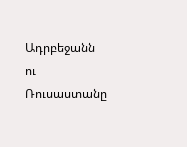Ադրբեջանն ու Ռուսաստանը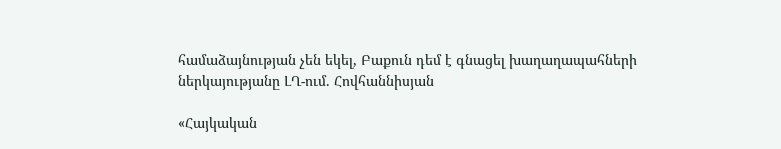համաձայնության չեն եկել, Բաքուն դեմ է գնացել խաղաղապահների ներկայությանը ԼՂ-ում. Հովհաննիսյան

«Հայկական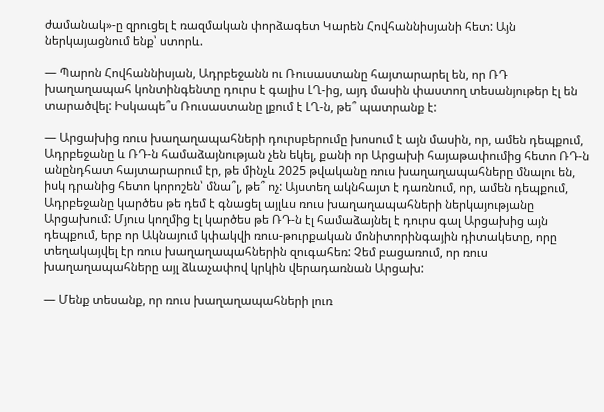ժամանակ»-ը զրուցել է ռազմական փորձագետ Կարեն Հովհաննիսյանի հետ: Այն ներկայացնում ենք՝ ստորև.

— Պարոն Հովհաննիսյան, Ադրբեջանն ու Ռուսաստանը հայտարարել են, որ ՌԴ խաղաղապահ կոնտինգենտը դուրս է գալիս ԼՂ-ից, այդ մասին փաստող տեսանյութեր էլ են տարածվել: Իսկապե՞ս Ռուսաստանը լքում է ԼՂ-ն, թե՞ պատրանք է:

— Արցախից ռուս խաղաղապահների դուրսբերումը խոսում է այն մասին, որ, ամեն դեպքում, Ադրբեջանը և ՌԴ-ն համաձայնության չեն եկել, քանի որ Արցախի հայաթափումից հետո ՌԴ-ն անընդհատ հայտարարում էր, թե մինչև 2025 թվականը ռուս խաղաղապահները մնալու են, իսկ դրանից հետո կորոշեն՝ մնա՞լ, թե՞ ոչ: Այստեղ ակնհայտ է դառնում, որ, ամեն դեպքում, Ադրբեջանը կարծես թե դեմ է գնացել այլևս ռուս խաղաղապահների ներկայությանը Արցախում: Մյուս կողմից էլ կարծես թե ՌԴ-ն էլ համաձայնել է դուրս գալ Արցախից այն դեպքում, երբ որ Ակնայում կփակվի ռուս-թուրքական մոնիտորինգային դիտակետը, որը տեղակայվել էր ռուս խաղաղապահներին զուգահեռ: Չեմ բացառում, որ ռուս խաղաղապահները այլ ձևաչափով կրկին վերադառնան Արցախ:

— Մենք տեսանք, որ ռուս խաղաղապահների լուռ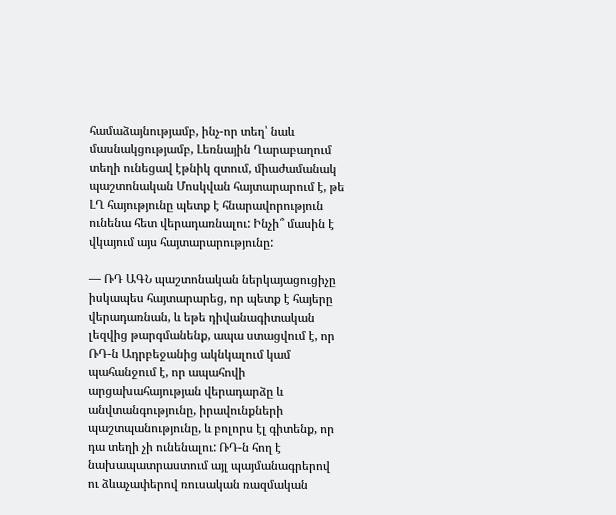համաձայնությամբ, ինչ-որ տեղ՝ նաև մասնակցությամբ, Լեռնային Ղարաբաղում տեղի ունեցավ էթնիկ զտում, միաժամանակ պաշտոնական Մոսկվան հայտարարում է, թե ԼՂ հայությունը պետք է հնարավորություն ունենա հետ վերադառնալու: Ինչի՞ մասին է վկայում այս հայտարարությունը:

— ՌԴ ԱԳՆ պաշտոնական ներկայացուցիչը իսկապես հայտարարեց, որ պետք է հայերը վերադառնան, և եթե դիվանագիտական լեզվից թարգմանենք, ապա ստացվում է, որ ՌԴ-ն Ադրբեջանից ակնկալում կամ պահանջում է, որ ապահովի արցախահայության վերադարձը և անվտանգությունը, իրավունքների պաշտպանությունը, և բոլորս էլ գիտենք, որ դա տեղի չի ունենալու: ՌԴ-ն հող է նախապատրաստում այլ պայմանագրերով ու ձևաչափերով ռուսական ռազմական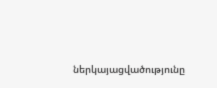ներկայացվածությունը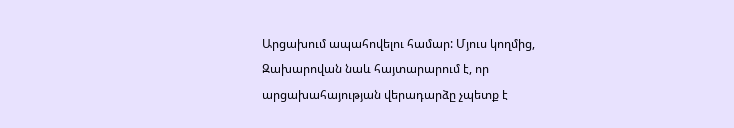Արցախում ապահովելու համար: Մյուս կողմից, Զախարովան նաև հայտարարում է, որ արցախահայության վերադարձը չպետք է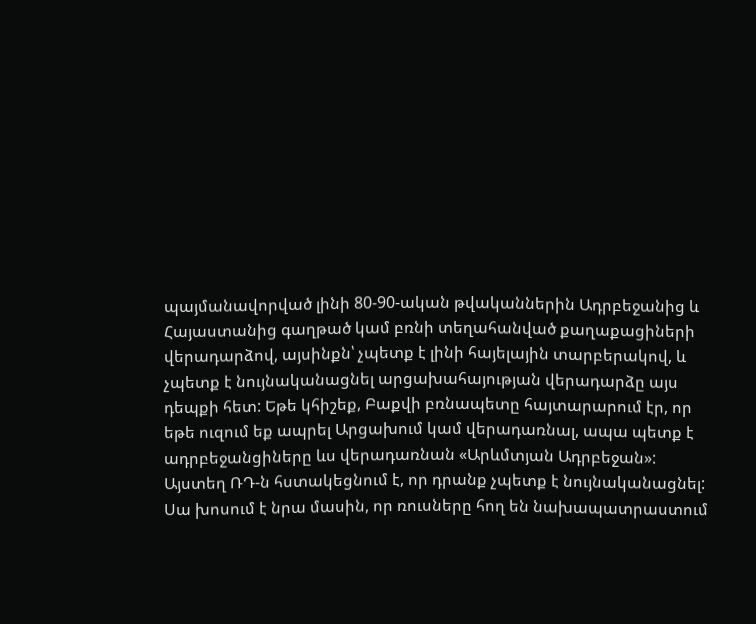պայմանավորված լինի 80-90-ական թվականներին Ադրբեջանից և Հայաստանից գաղթած կամ բռնի տեղահանված քաղաքացիների վերադարձով, այսինքն՝ չպետք է լինի հայելային տարբերակով, և չպետք է նույնականացնել արցախահայության վերադարձը այս դեպքի հետ: Եթե կհիշեք, Բաքվի բռնապետը հայտարարում էր, որ եթե ուզում եք ապրել Արցախում կամ վերադառնալ, ապա պետք է ադրբեջանցիները ևս վերադառնան «Արևմտյան Ադրբեջան»: Այստեղ ՌԴ-ն հստակեցնում է, որ դրանք չպետք է նույնականացնել: Սա խոսում է նրա մասին, որ ռուսները հող են նախապատրաստում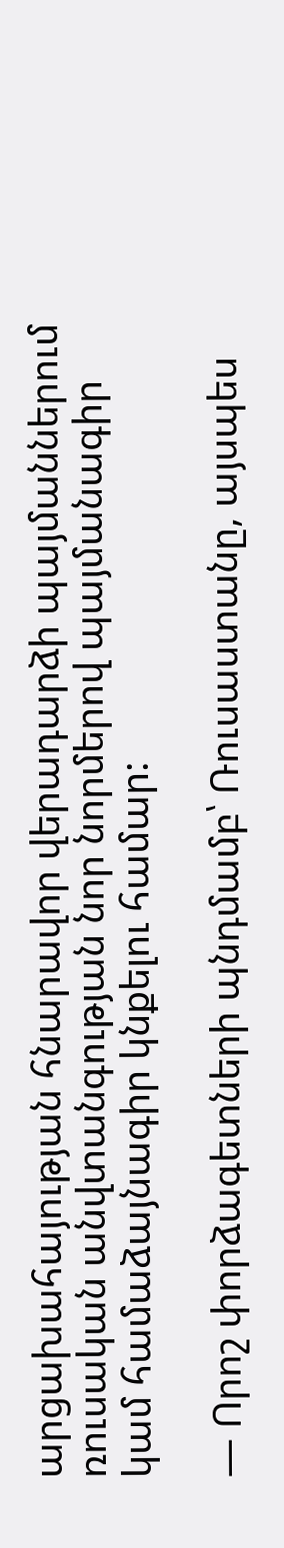արցախահայության հնարավոր վերադարձի պայմաններում ռուսական անվտանգության նոր նորմերով պայմանագիր կամ համաձայնագիր կնքելու համար:

— Որոշ փորձագետների պնդմամբ՝ Ռուսաստանը, այսպես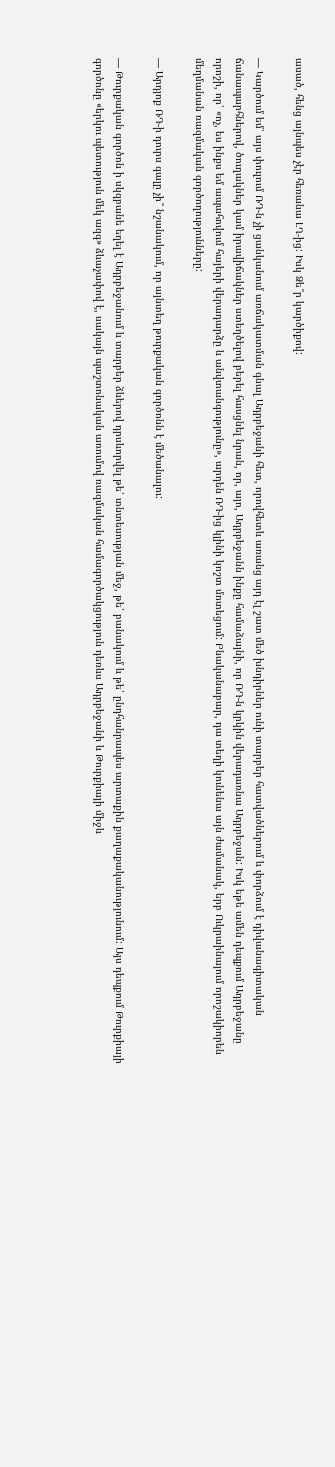ասած, հենց այնպես չէր հեռանա ԼՂ-ից: Իսկ Ձե՞ր կարծիքով:

— Կարծում եմ՝ այս փուլում ՌԴ-ն չի ցանկանում առճակատման գնալ Ադրբեջանի հետ, որովհետև առանց այդ էլ շատ մեծ խնդիրներ ունի տարբեր հատվածներում և փորձում է դիվանագիտական ճանապարհներով, ծուղակներ կամ իրավիճակներ ստեղծելով բերել հասցնել նրան, որ, այո, Ադրբեջանն ինքը համաձայնի, որ ՌԴ-ն կրկին վերադառնա Ադրբեջան: Իսկ եթե ամեն դեպքում Ադրբեջանը որոշի, որ՝ «ոչ, ես ինքս եմ ապահովում հայերի վերադարձը և անվտանգությունը», արդեն ՌԴ-ից կլինի կոշտ մոտեցում: Բնականաբար, դա տեղի կունենա այն ժամանակ, երբ Ուկրաինայում որոշակիորեն մեղմանան ռազմական գործողությունները:

— Արդյոք ՌԴ-ի դուրս գալը չի՞ նշանակում, որ այնտեղ թուրքական գործոնն է մեծանալու:

— Թուրքական գործոն ի սկզբանե եղել է Ադրբեջանում և տարբեր ձևերով դրսևորվել թե՛ տնտեսության մեջ, թե՛ բանակում և թե՛ ընդհանրապես արտաքին քաղաքականությունում: Այս դեպքում Թուրքիայի գործոնը «երկու պետություն մեկ ազգ» ձևաչափով է, սակայն պաշտոնական առումով ռազմական համագործակցություն դեռևս Ադրբեջանի և Թուրքիայի միջև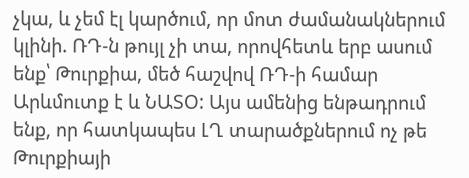չկա, և չեմ էլ կարծում, որ մոտ ժամանակներում կլինի. ՌԴ-ն թույլ չի տա, որովհետև երբ ասում ենք՝ Թուրքիա, մեծ հաշվով ՌԴ-ի համար Արևմուտք է և ՆԱՏՕ: Այս ամենից ենթադրում ենք, որ հատկապես ԼՂ տարածքներում ոչ թե Թուրքիայի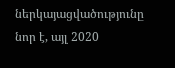ներկայացվածությունը նոր է, այլ 2020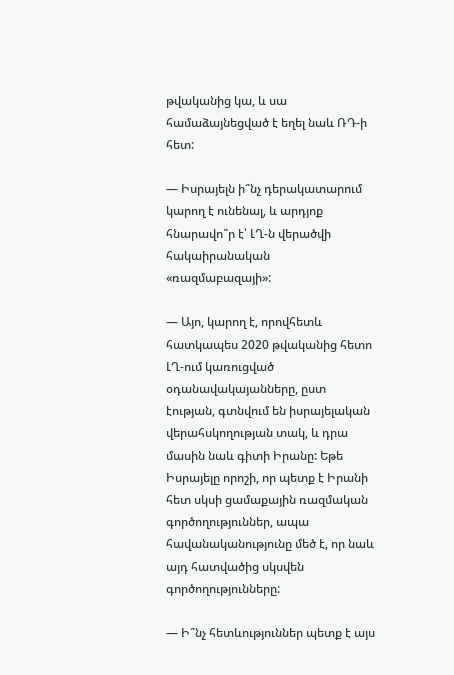թվականից կա, և սա համաձայնեցված է եղել նաև ՌԴ-ի հետ:

— Իսրայելն ի՞նչ դերակատարում կարող է ունենալ, և արդյոք հնարավո՞ր է՝ ԼՂ-ն վերածվի հակաիրանական «ռազմաբազայի»:

— Այո, կարող է, որովհետև հատկապես 2020 թվականից հետո ԼՂ-ում կառուցված օդանավակայանները, ըստ էության, գտնվում են իսրայելական վերահսկողության տակ, և դրա մասին նաև գիտի Իրանը: Եթե Իսրայելը որոշի, որ պետք է Իրանի հետ սկսի ցամաքային ռազմական գործողություններ, ապա հավանականությունը մեծ է, որ նաև այդ հատվածից սկսվեն գործողությունները:

— Ի՞նչ հետևություններ պետք է այս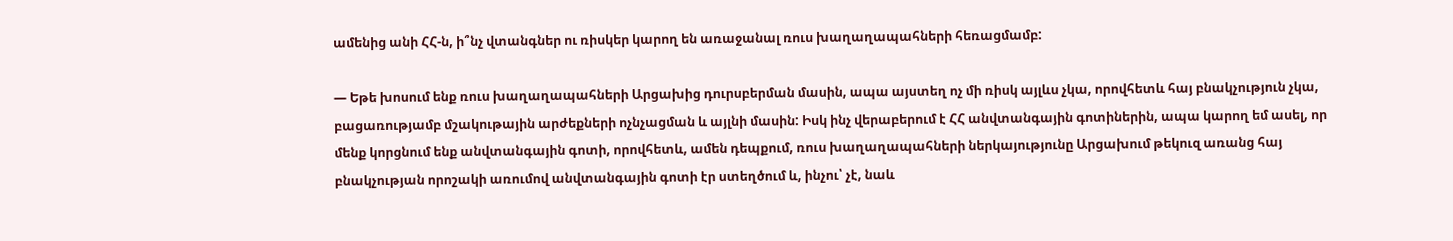ամենից անի ՀՀ-ն, ի՞նչ վտանգներ ու ռիսկեր կարող են առաջանալ ռուս խաղաղապահների հեռացմամբ:

— Եթե խոսում ենք ռուս խաղաղապահների Արցախից դուրսբերման մասին, ապա այստեղ ոչ մի ռիսկ այլևս չկա, որովհետև հայ բնակչություն չկա, բացառությամբ մշակութային արժեքների ոչնչացման և այլնի մասին: Իսկ ինչ վերաբերում է ՀՀ անվտանգային գոտիներին, ապա կարող եմ ասել, որ մենք կորցնում ենք անվտանգային գոտի, որովհետև, ամեն դեպքում, ռուս խաղաղապահների ներկայությունը Արցախում թեկուզ առանց հայ բնակչության որոշակի առումով անվտանգային գոտի էր ստեղծում և, ինչու՝ չէ, նաև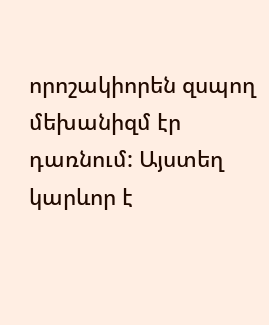որոշակիորեն զսպող մեխանիզմ էր դառնում: Այստեղ կարևոր է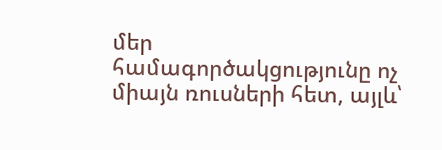մեր համագործակցությունը ոչ միայն ռուսների հետ, այլև՝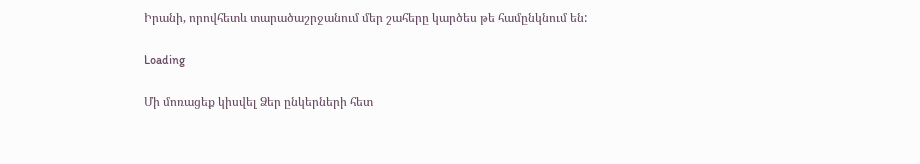Իրանի, որովհետև տարածաշրջանում մեր շահերը կարծես թե համընկնում են:

Loading

Մի մոռացեք կիսվել Ձեր ընկերների հետ